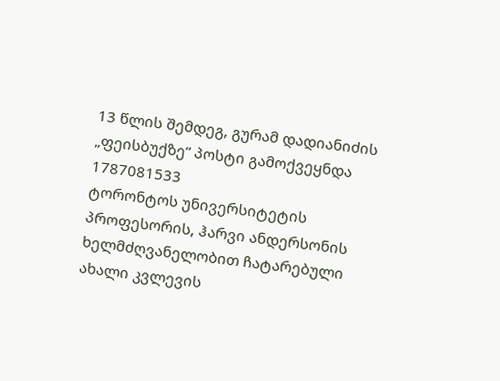13 წლის შემდეგ, გურამ დადიანიძის „ფეისბუქზე“ პოსტი გამოქვეყნდა
1787081533
ტორონტოს უნივერსიტეტის პროფესორის, ჰარვი ანდერსონის ხელმძღვანელობით ჩატარებული ახალი კვლევის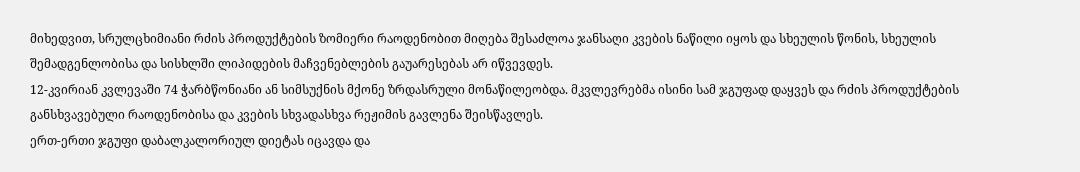მიხედვით, სრულცხიმიანი რძის პროდუქტების ზომიერი რაოდენობით მიღება შესაძლოა ჯანსაღი კვების ნაწილი იყოს და სხეულის წონის, სხეულის შემადგენლობისა და სისხლში ლიპიდების მაჩვენებლების გაუარესებას არ იწვევდეს.
12-კვირიან კვლევაში 74 ჭარბწონიანი ან სიმსუქნის მქონე ზრდასრული მონაწილეობდა. მკვლევრებმა ისინი სამ ჯგუფად დაყვეს და რძის პროდუქტების განსხვავებული რაოდენობისა და კვების სხვადასხვა რეჟიმის გავლენა შეისწავლეს.
ერთ-ერთი ჯგუფი დაბალკალორიულ დიეტას იცავდა და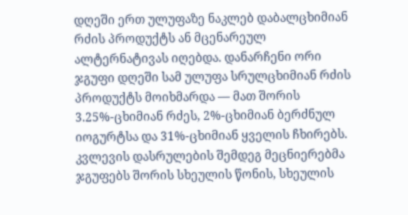დღეში ერთ ულუფაზე ნაკლებ დაბალცხიმიან რძის პროდუქტს ან მცენარეულ ალტერნატივას იღებდა. დანარჩენი ორი ჯგუფი დღეში სამ ულუფა სრულცხიმიან რძის პროდუქტს მოიხმარდა — მათ შორის 3.25%-ცხიმიან რძეს, 2%-ცხიმიან ბერძნულ იოგურტსა და 31%-ცხიმიან ყველის ჩხირებს.
კვლევის დასრულების შემდეგ მეცნიერებმა ჯგუფებს შორის სხეულის წონის, სხეულის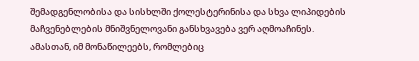შემადგენლობისა და სისხლში ქოლესტერინისა და სხვა ლიპიდების მაჩვენებლების მნიშვნელოვანი განსხვავება ვერ აღმოაჩინეს.
ამასთან, იმ მონაწილეებს, რომლებიც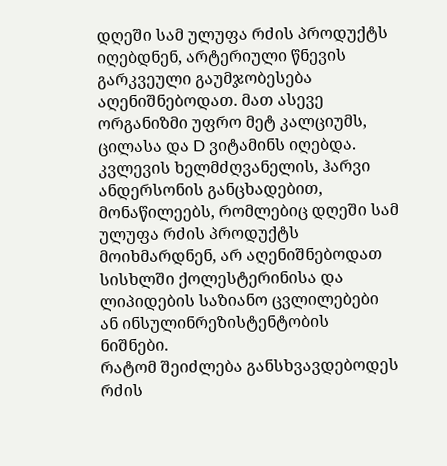დღეში სამ ულუფა რძის პროდუქტს იღებდნენ, არტერიული წნევის გარკვეული გაუმჯობესება აღენიშნებოდათ. მათ ასევე ორგანიზმი უფრო მეტ კალციუმს, ცილასა და D ვიტამინს იღებდა.
კვლევის ხელმძღვანელის, ჰარვი ანდერსონის განცხადებით, მონაწილეებს, რომლებიც დღეში სამ ულუფა რძის პროდუქტს მოიხმარდნენ, არ აღენიშნებოდათ სისხლში ქოლესტერინისა და ლიპიდების საზიანო ცვლილებები ან ინსულინრეზისტენტობის ნიშნები.
რატომ შეიძლება განსხვავდებოდეს რძის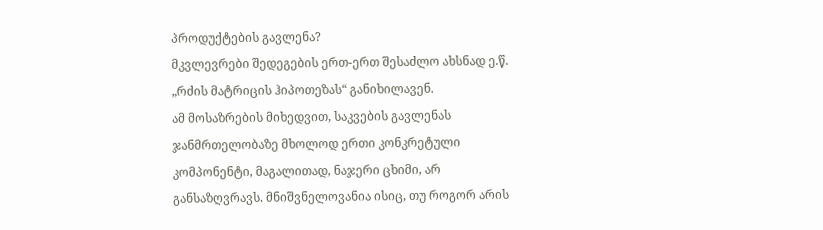პროდუქტების გავლენა?
მკვლევრები შედეგების ერთ-ერთ შესაძლო ახსნად ე.წ. „რძის მატრიცის ჰიპოთეზას“ განიხილავენ.
ამ მოსაზრების მიხედვით, საკვების გავლენას ჯანმრთელობაზე მხოლოდ ერთი კონკრეტული კომპონენტი, მაგალითად, ნაჯერი ცხიმი, არ განსაზღვრავს. მნიშვნელოვანია ისიც, თუ როგორ არის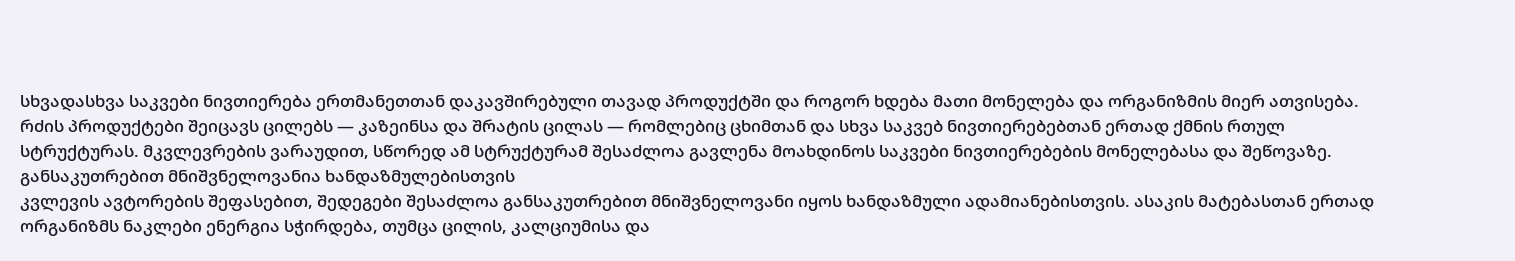სხვადასხვა საკვები ნივთიერება ერთმანეთთან დაკავშირებული თავად პროდუქტში და როგორ ხდება მათი მონელება და ორგანიზმის მიერ ათვისება.
რძის პროდუქტები შეიცავს ცილებს — კაზეინსა და შრატის ცილას — რომლებიც ცხიმთან და სხვა საკვებ ნივთიერებებთან ერთად ქმნის რთულ სტრუქტურას. მკვლევრების ვარაუდით, სწორედ ამ სტრუქტურამ შესაძლოა გავლენა მოახდინოს საკვები ნივთიერებების მონელებასა და შეწოვაზე.
განსაკუთრებით მნიშვნელოვანია ხანდაზმულებისთვის
კვლევის ავტორების შეფასებით, შედეგები შესაძლოა განსაკუთრებით მნიშვნელოვანი იყოს ხანდაზმული ადამიანებისთვის. ასაკის მატებასთან ერთად ორგანიზმს ნაკლები ენერგია სჭირდება, თუმცა ცილის, კალციუმისა და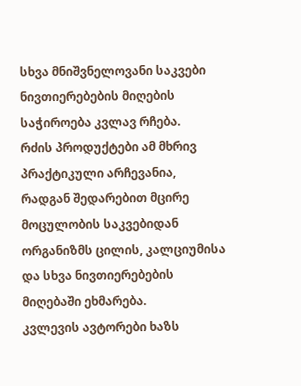სხვა მნიშვნელოვანი საკვები ნივთიერებების მიღების საჭიროება კვლავ რჩება.
რძის პროდუქტები ამ მხრივ პრაქტიკული არჩევანია, რადგან შედარებით მცირე მოცულობის საკვებიდან ორგანიზმს ცილის, კალციუმისა და სხვა ნივთიერებების მიღებაში ეხმარება.
კვლევის ავტორები ხაზს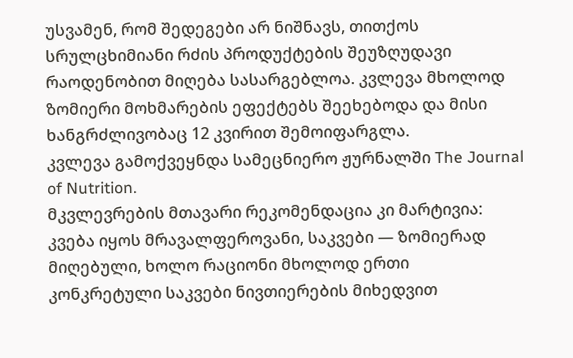უსვამენ, რომ შედეგები არ ნიშნავს, თითქოს სრულცხიმიანი რძის პროდუქტების შეუზღუდავი რაოდენობით მიღება სასარგებლოა. კვლევა მხოლოდ ზომიერი მოხმარების ეფექტებს შეეხებოდა და მისი ხანგრძლივობაც 12 კვირით შემოიფარგლა.
კვლევა გამოქვეყნდა სამეცნიერო ჟურნალში The Journal of Nutrition.
მკვლევრების მთავარი რეკომენდაცია კი მარტივია: კვება იყოს მრავალფეროვანი, საკვები — ზომიერად მიღებული, ხოლო რაციონი მხოლოდ ერთი კონკრეტული საკვები ნივთიერების მიხედვით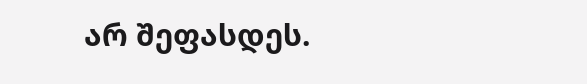არ შეფასდეს.